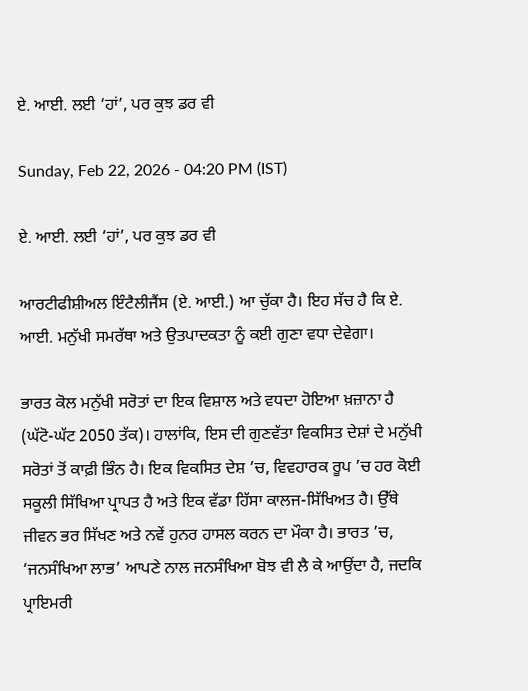ਏ. ਆਈ. ਲਈ ‘ਹਾਂ’, ਪਰ ਕੁਝ ਡਰ ਵੀ

Sunday, Feb 22, 2026 - 04:20 PM (IST)

ਏ. ਆਈ. ਲਈ ‘ਹਾਂ’, ਪਰ ਕੁਝ ਡਰ ਵੀ

ਆਰਟੀਫੀਸ਼ੀਅਲ ਇੰਟੈਲੀਜੈਂਸ (ਏ. ਆਈ.) ਆ ਚੁੱਕਾ ਹੈ। ਇਹ ਸੱਚ ਹੈ ਕਿ ਏ. ਆਈ. ਮਨੁੱਖੀ ਸਮਰੱਥਾ ਅਤੇ ਉਤਪਾਦਕਤਾ ਨੂੰ ਕਈ ਗੁਣਾ ਵਧਾ ਦੇਵੇਗਾ।

ਭਾਰਤ ਕੋਲ ਮਨੁੱਖੀ ਸਰੋਤਾਂ ਦਾ ਇਕ ਵਿਸ਼ਾਲ ਅਤੇ ਵਧਦਾ ਹੋਇਆ ਖ਼ਜ਼ਾਨਾ ਹੈ (ਘੱਟੋ-ਘੱਟ 2050 ਤੱਕ)। ਹਾਲਾਂਕਿ, ਇਸ ਦੀ ਗੁਣਵੱਤਾ ਵਿਕਸਿਤ ਦੇਸ਼ਾਂ ਦੇ ਮਨੁੱਖੀ ਸਰੋਤਾਂ ਤੋਂ ਕਾਫ਼ੀ ਭਿੰਨ ਹੈ। ਇਕ ਵਿਕਸਿਤ ਦੇਸ਼ ’ਚ, ਵਿਵਹਾਰਕ ਰੂਪ ’ਚ ਹਰ ਕੋਈ ਸਕੂਲੀ ਸਿੱਖਿਆ ਪ੍ਰਾਪਤ ਹੈ ਅਤੇ ਇਕ ਵੱਡਾ ਹਿੱਸਾ ਕਾਲਜ-ਸਿੱਖਿਅਤ ਹੈ। ਉੱਥੇ ਜੀਵਨ ਭਰ ਸਿੱਖਣ ਅਤੇ ਨਵੇਂ ਹੁਨਰ ਹਾਸਲ ਕਰਨ ਦਾ ਮੌਕਾ ਹੈ। ਭਾਰਤ ’ਚ, ‘ਜਨਸੰਖਿਆ ਲਾਭ’ ਆਪਣੇ ਨਾਲ ਜਨਸੰਖਿਆ ਬੋਝ ਵੀ ਲੈ ਕੇ ਆਉਂਦਾ ਹੈ, ਜਦਕਿ ਪ੍ਰਾਇਮਰੀ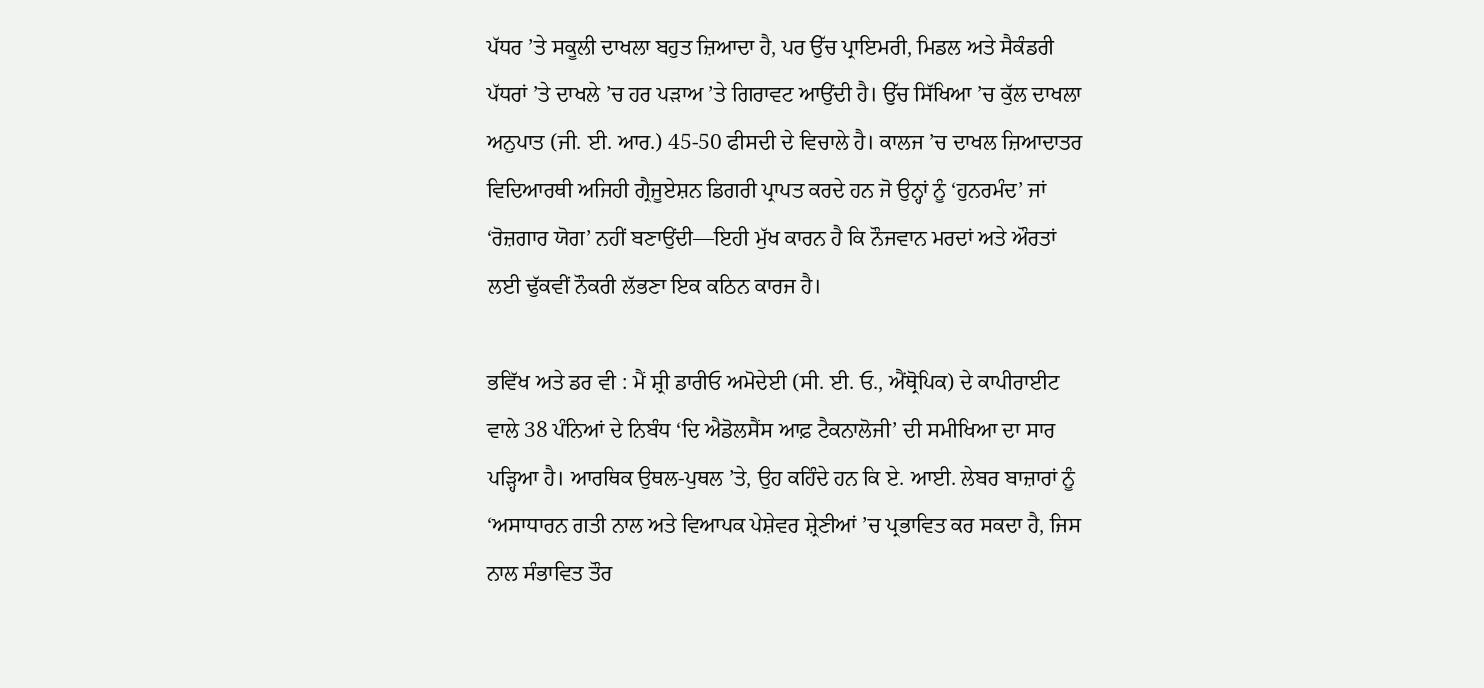ਪੱਧਰ ’ਤੇ ਸਕੂਲੀ ਦਾਖਲਾ ਬਹੁਤ ਜ਼ਿਆਦਾ ਹੈ, ਪਰ ਉੱਚ ਪ੍ਰਾਇਮਰੀ, ਮਿਡਲ ਅਤੇ ਸੈਕੰਡਰੀ ਪੱਧਰਾਂ ’ਤੇ ਦਾਖਲੇ ’ਚ ਹਰ ਪੜਾਅ ’ਤੇ ਗਿਰਾਵਟ ਆਉਂਦੀ ਹੈ। ਉੱਚ ਸਿੱਖਿਆ ’ਚ ਕੁੱਲ ਦਾਖਲਾ ਅਨੁਪਾਤ (ਜੀ. ਈ. ਆਰ.) 45-50 ਫੀਸਦੀ ਦੇ ਵਿਚਾਲੇ ਹੈ। ਕਾਲਜ ’ਚ ਦਾਖਲ ਜ਼ਿਆਦਾਤਰ ਵਿਦਿਆਰਥੀ ਅਜਿਹੀ ਗ੍ਰੈਜੂਏਸ਼ਨ ਡਿਗਰੀ ਪ੍ਰਾਪਤ ਕਰਦੇ ਹਨ ਜੋ ਉਨ੍ਹਾਂ ਨੂੰ ‘ਹੁਨਰਮੰਦ’ ਜਾਂ ‘ਰੋਜ਼ਗਾਰ ਯੋਗ’ ਨਹੀਂ ਬਣਾਉਂਦੀ—ਇਹੀ ਮੁੱਖ ਕਾਰਨ ਹੈ ਕਿ ਨੌਜਵਾਨ ਮਰਦਾਂ ਅਤੇ ਔਰਤਾਂ ਲਈ ਢੁੱਕਵੀਂ ਨੌਕਰੀ ਲੱਭਣਾ ਇਕ ਕਠਿਨ ਕਾਰਜ ਹੈ।

ਭਵਿੱਖ ਅਤੇ ਡਰ ਵੀ : ਮੈਂ ਸ਼੍ਰੀ ਡਾਰੀਓ ਅਮੋਦੇਈ (ਸੀ. ਈ. ਓ., ਐਂਥ੍ਰੋਪਿਕ) ਦੇ ਕਾਪੀਰਾਈਟ ਵਾਲੇ 38 ਪੰਨਿਆਂ ਦੇ ਨਿਬੰਧ ‘ਦਿ ਐਡੋਲਸੈਂਸ ਆਫ਼ ਟੈਕਨਾਲੋਜੀ’ ਦੀ ਸਮੀਖਿਆ ਦਾ ਸਾਰ ਪੜ੍ਹਿਆ ਹੈ। ਆਰਥਿਕ ਉਥਲ-ਪੁਥਲ ’ਤੇ, ਉਹ ਕਹਿੰਦੇ ਹਨ ਕਿ ਏ. ਆਈ. ਲੇਬਰ ਬਾਜ਼ਾਰਾਂ ਨੂੰ ‘ਅਸਾਧਾਰਨ ਗਤੀ ਨਾਲ ਅਤੇ ਵਿਆਪਕ ਪੇਸ਼ੇਵਰ ਸ਼੍ਰੇਣੀਆਂ ’ਚ ਪ੍ਰਭਾਵਿਤ ਕਰ ਸਕਦਾ ਹੈ, ਜਿਸ ਨਾਲ ਸੰਭਾਵਿਤ ਤੌਰ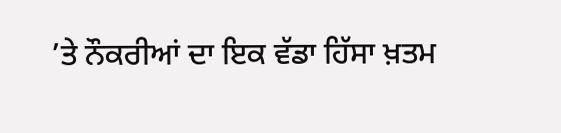’ਤੇ ਨੌਕਰੀਆਂ ਦਾ ਇਕ ਵੱਡਾ ਹਿੱਸਾ ਖ਼ਤਮ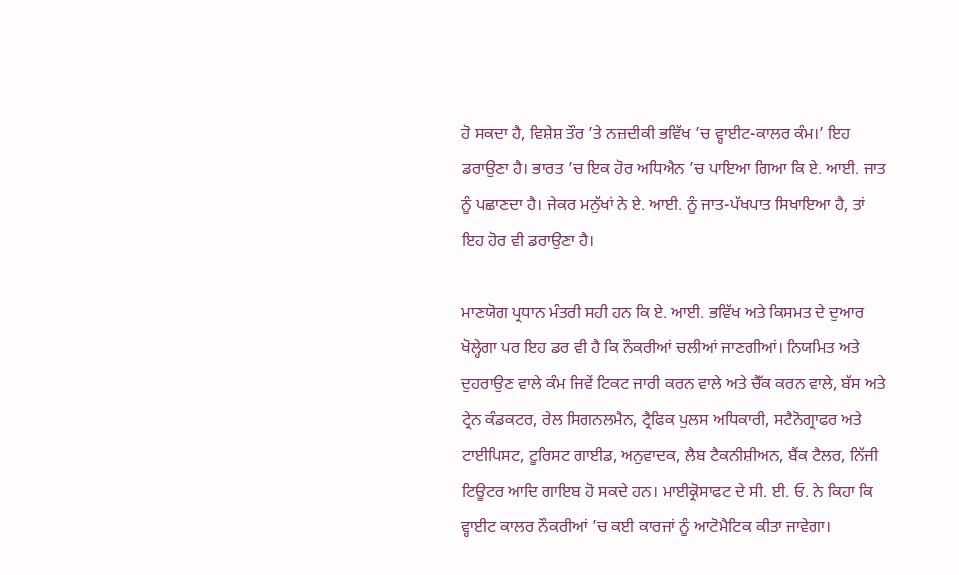ਹੋ ਸਕਦਾ ਹੈ, ਵਿਸ਼ੇਸ਼ ਤੌਰ ’ਤੇ ਨਜ਼ਦੀਕੀ ਭਵਿੱਖ ’ਚ ਵ੍ਹਾਈਟ-ਕਾਲਰ ਕੰਮ।’ ਇਹ ਡਰਾਉਣਾ ਹੈ। ਭਾਰਤ ’ਚ ਇਕ ਹੋਰ ਅਧਿਐਨ ’ਚ ਪਾਇਆ ਗਿਆ ਕਿ ਏ. ਆਈ. ਜਾਤ ਨੂੰ ਪਛਾਣਦਾ ਹੈ। ਜੇਕਰ ਮਨੁੱਖਾਂ ਨੇ ਏ. ਆਈ. ਨੂੰ ਜਾਤ-ਪੱਖਪਾਤ ਸਿਖਾਇਆ ਹੈ, ਤਾਂ ਇਹ ਹੋਰ ਵੀ ਡਰਾਉਣਾ ਹੈ।

ਮਾਣਯੋਗ ਪ੍ਰਧਾਨ ਮੰਤਰੀ ਸਹੀ ਹਨ ਕਿ ਏ. ਆਈ. ਭਵਿੱਖ ਅਤੇ ਕਿਸਮਤ ਦੇ ਦੁਆਰ ਖੋਲ੍ਹੇਗਾ ਪਰ ਇਹ ਡਰ ਵੀ ਹੈ ਕਿ ਨੌਕਰੀਆਂ ਚਲੀਆਂ ਜਾਣਗੀਆਂ। ਨਿਯਮਿਤ ਅਤੇ ਦੁਹਰਾਉਣ ਵਾਲੇ ਕੰਮ ਜਿਵੇਂ ਟਿਕਟ ਜਾਰੀ ਕਰਨ ਵਾਲੇ ਅਤੇ ਚੈੱਕ ਕਰਨ ਵਾਲੇ, ਬੱਸ ਅਤੇ ਟ੍ਰੇਨ ਕੰਡਕਟਰ, ਰੇਲ ਸਿਗਨਲਮੈਨ, ਟ੍ਰੈਫਿਕ ਪੁਲਸ ਅਧਿਕਾਰੀ, ਸਟੈਨੋਗ੍ਰਾਫਰ ਅਤੇ ਟਾਈਪਿਸਟ, ਟੂਰਿਸਟ ਗਾਈਡ, ਅਨੁਵਾਦਕ, ਲੈਬ ਟੈਕਨੀਸ਼ੀਅਨ, ਬੈਂਕ ਟੈਲਰ, ਨਿੱਜੀ ਟਿਊਟਰ ਆਦਿ ਗਾਇਬ ਹੋ ਸਕਦੇ ਹਨ। ਮਾਈਕ੍ਰੋਸਾਫਟ ਦੇ ਸੀ. ਈ. ਓ. ਨੇ ਕਿਹਾ ਕਿ ਵ੍ਹਾਈਟ ਕਾਲਰ ਨੌਕਰੀਆਂ ’ਚ ਕਈ ਕਾਰਜਾਂ ਨੂੰ ਆਟੋਮੈਟਿਕ ਕੀਤਾ ਜਾਵੇਗਾ।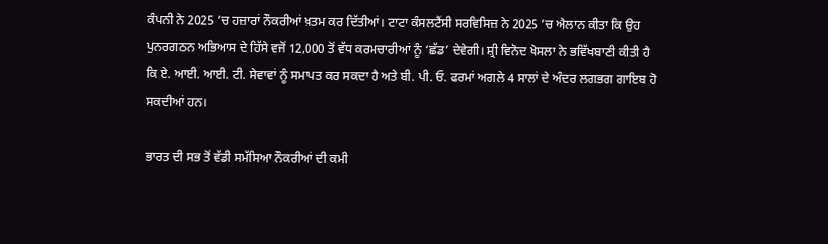ਕੰਪਨੀ ਨੇ 2025 ’ਚ ਹਜ਼ਾਰਾਂ ਨੌਕਰੀਆਂ ਖ਼ਤਮ ਕਰ ਦਿੱਤੀਆਂ। ਟਾਟਾ ਕੰਸਲਟੈਂਸੀ ਸਰਵਿਸਿਜ਼ ਨੇ 2025 ’ਚ ਐਲਾਨ ਕੀਤਾ ਕਿ ਉਹ ਪੁਨਰਗਠਨ ਅਭਿਆਸ ਦੇ ਹਿੱਸੇ ਵਜੋਂ 12,000 ਤੋਂ ਵੱਧ ਕਰਮਚਾਰੀਆਂ ਨੂੰ ‘ਛੱਡ’ ਦੇਵੇਗੀ। ਸ਼੍ਰੀ ਵਿਨੋਦ ਖੋਸਲਾ ਨੇ ਭਵਿੱਖਬਾਣੀ ਕੀਤੀ ਹੈ ਕਿ ਏ. ਆਈ. ਆਈ. ਟੀ. ਸੇਵਾਵਾਂ ਨੂੰ ਸਮਾਪਤ ਕਰ ਸਕਦਾ ਹੈ ਅਤੇ ਬੀ. ਪੀ. ਓ. ਫਰਮਾਂ ਅਗਲੇ 4 ਸਾਲਾਂ ਦੇ ਅੰਦਰ ਲਗਭਗ ਗਾਇਬ ਹੋ ਸਕਦੀਆਂ ਹਨ।

ਭਾਰਤ ਦੀ ਸਭ ਤੋਂ ਵੱਡੀ ਸਮੱਸਿਆ ਨੌਕਰੀਆਂ ਦੀ ਕਮੀ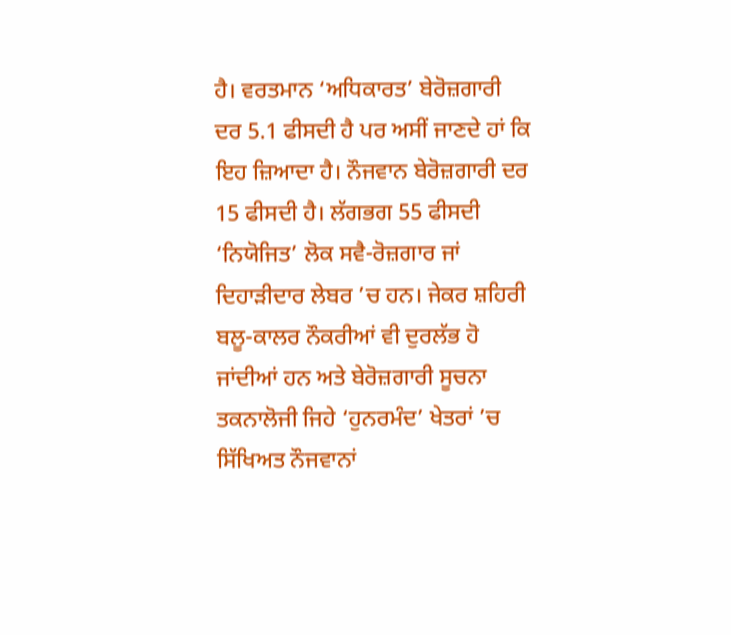ਹੈ। ਵਰਤਮਾਨ ‘ਅਧਿਕਾਰਤ’ ਬੇਰੋਜ਼ਗਾਰੀ ਦਰ 5.1 ਫੀਸਦੀ ਹੈ ਪਰ ਅਸੀਂ ਜਾਣਦੇ ਹਾਂ ਕਿ ਇਹ ਜ਼ਿਆਦਾ ਹੈ। ਨੌਜਵਾਨ ਬੇਰੋਜ਼ਗਾਰੀ ਦਰ 15 ਫੀਸਦੀ ਹੈ। ਲੱਗਭਗ 55 ਫੀਸਦੀ ‘ਨਿਯੋਜਿਤ’ ਲੋਕ ਸਵੈ-ਰੋਜ਼ਗਾਰ ਜਾਂ ਦਿਹਾੜੀਦਾਰ ਲੇਬਰ ’ਚ ਹਨ। ਜੇਕਰ ਸ਼ਹਿਰੀ ਬਲੂ-ਕਾਲਰ ਨੌਕਰੀਆਂ ਵੀ ਦੁਰਲੱਭ ਹੋ ਜਾਂਦੀਆਂ ਹਨ ਅਤੇ ਬੇਰੋਜ਼ਗਾਰੀ ਸੂਚਨਾ ਤਕਨਾਲੋਜੀ ਜਿਹੇ ‘ਹੁਨਰਮੰਦ’ ਖੇਤਰਾਂ ’ਚ ਸਿੱਖਿਅਤ ਨੌਜਵਾਨਾਂ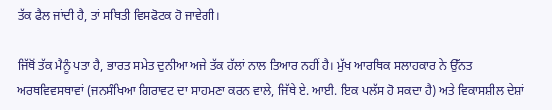ਤੱਕ ਫੈਲ ਜਾਂਦੀ ਹੈ, ਤਾਂ ਸਥਿਤੀ ਵਿਸਫੋਟਕ ਹੋ ਜਾਵੇਗੀ।

ਜਿੱਥੋਂ ਤੱਕ ਮੈਨੂੰ ਪਤਾ ਹੈ, ਭਾਰਤ ਸਮੇਤ ਦੁਨੀਆ ਅਜੇ ਤੱਕ ਹੱਲਾਂ ਨਾਲ ਤਿਆਰ ਨਹੀਂ ਹੈ। ਮੁੱਖ ਆਰਥਿਕ ਸਲਾਹਕਾਰ ਨੇ ਉੱਨਤ ਅਰਥਵਿਵਸਥਾਵਾਂ (ਜਨਸੰਖਿਆ ਗਿਰਾਵਟ ਦਾ ਸਾਹਮਣਾ ਕਰਨ ਵਾਲੇ, ਜਿੱਥੇ ਏ. ਆਈ. ਇਕ ਪਲੱਸ ਹੋ ਸਕਦਾ ਹੈ) ਅਤੇ ਵਿਕਾਸਸ਼ੀਲ ਦੇਸ਼ਾਂ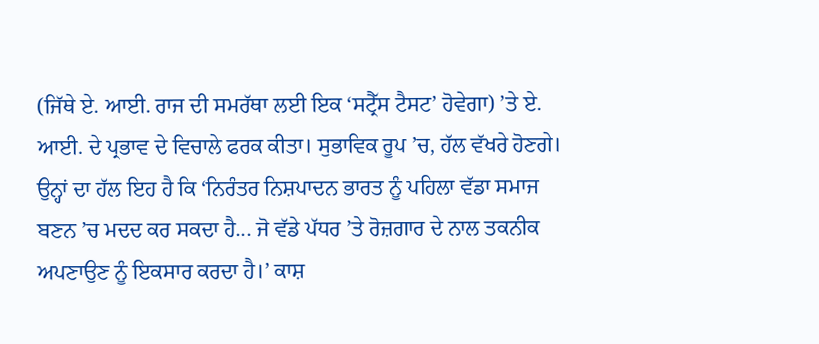(ਜਿੱਥੇ ਏ. ਆਈ. ਰਾਜ ਦੀ ਸਮਰੱਥਾ ਲਈ ਇਕ ‘ਸਟ੍ਰੈੱਸ ਟੈਸਟ’ ਹੋਵੇਗਾ) ’ਤੇ ਏ. ਆਈ. ਦੇ ਪ੍ਰਭਾਵ ਦੇ ਵਿਚਾਲੇ ਫਰਕ ਕੀਤਾ। ਸੁਭਾਵਿਕ ਰੂਪ ’ਚ, ਹੱਲ ਵੱਖਰੇ ਹੋਣਗੇ। ਉਨ੍ਹਾਂ ਦਾ ਹੱਲ ਇਹ ਹੈ ਕਿ ‘ਨਿਰੰਤਰ ਨਿਸ਼ਪਾਦਨ ਭਾਰਤ ਨੂੰ ਪਹਿਲਾ ਵੱਡਾ ਸਮਾਜ ਬਣਨ ’ਚ ਮਦਦ ਕਰ ਸਕਦਾ ਹੈ... ਜੋ ਵੱਡੇ ਪੱਧਰ ’ਤੇ ਰੋਜ਼ਗਾਰ ਦੇ ਨਾਲ ਤਕਨੀਕ ਅਪਣਾਉਣ ਨੂੰ ਇਕਸਾਰ ਕਰਦਾ ਹੈ।’ ਕਾਸ਼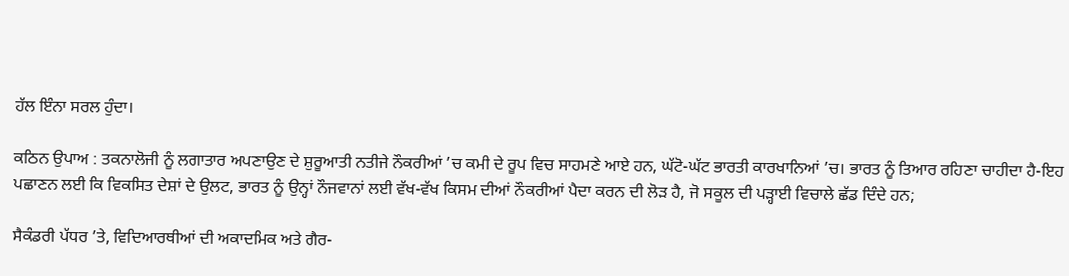ਹੱਲ ਇੰਨਾ ਸਰਲ ਹੁੰਦਾ।

ਕਠਿਨ ਉਪਾਅ : ਤਕਨਾਲੋਜੀ ਨੂੰ ਲਗਾਤਾਰ ਅਪਣਾਉਣ ਦੇ ਸ਼ੁਰੂਆਤੀ ਨਤੀਜੇ ਨੌਕਰੀਆਂ ’ਚ ਕਮੀ ਦੇ ਰੂਪ ਵਿਚ ਸਾਹਮਣੇ ਆਏ ਹਨ, ਘੱਟੋ-ਘੱਟ ਭਾਰਤੀ ਕਾਰਖਾਨਿਆਂ ’ਚ। ਭਾਰਤ ਨੂੰ ਤਿਆਰ ਰਹਿਣਾ ਚਾਹੀਦਾ ਹੈ-ਇਹ ਪਛਾਣਨ ਲਈ ਕਿ ਵਿਕਸਿਤ ਦੇਸ਼ਾਂ ਦੇ ਉਲਟ, ਭਾਰਤ ਨੂੰ ਉਨ੍ਹਾਂ ਨੌਜਵਾਨਾਂ ਲਈ ਵੱਖ-ਵੱਖ ਕਿਸਮ ਦੀਆਂ ਨੌਕਰੀਆਂ ਪੈਦਾ ਕਰਨ ਦੀ ਲੋੜ ਹੈ, ਜੋ ਸਕੂਲ ਦੀ ਪੜ੍ਹਾਈ ਵਿਚਾਲੇ ਛੱਡ ਦਿੰਦੇ ਹਨ;

ਸੈਕੰਡਰੀ ਪੱਧਰ ’ਤੇ, ਵਿਦਿਆਰਥੀਆਂ ਦੀ ਅਕਾਦਮਿਕ ਅਤੇ ਗੈਰ-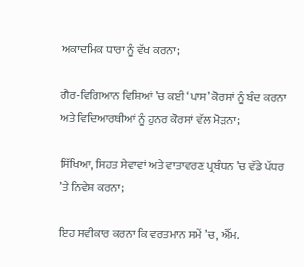ਅਕਾਦਮਿਕ ਧਾਰਾ ਨੂੰ ਵੱਖ ਕਰਨਾ;

ਗੈਰ-ਵਿਗਿਆਨ ਵਿਸ਼ਿਆਂ ’ਚ ਕਈ ‘ਪਾਸ’ ਕੋਰਸਾਂ ਨੂੰ ਬੰਦ ਕਰਨਾ ਅਤੇ ਵਿਦਿਆਰਥੀਆਂ ਨੂੰ ਹੁਨਰ ਕੋਰਸਾਂ ਵੱਲ ਮੋੜਨਾ;

ਸਿੱਖਿਆ, ਸਿਹਤ ਸੇਵਾਵਾਂ ਅਤੇ ਵਾਤਾਵਰਣ ਪ੍ਰਬੰਧਨ ’ਚ ਵੱਡੇ ਪੱਧਰ ’ਤੇ ਨਿਵੇਸ਼ ਕਰਨਾ;

ਇਹ ਸਵੀਕਾਰ ਕਰਨਾ ਕਿ ਵਰਤਮਾਨ ਸਮੇਂ ’ਚ, ਐੱਮ.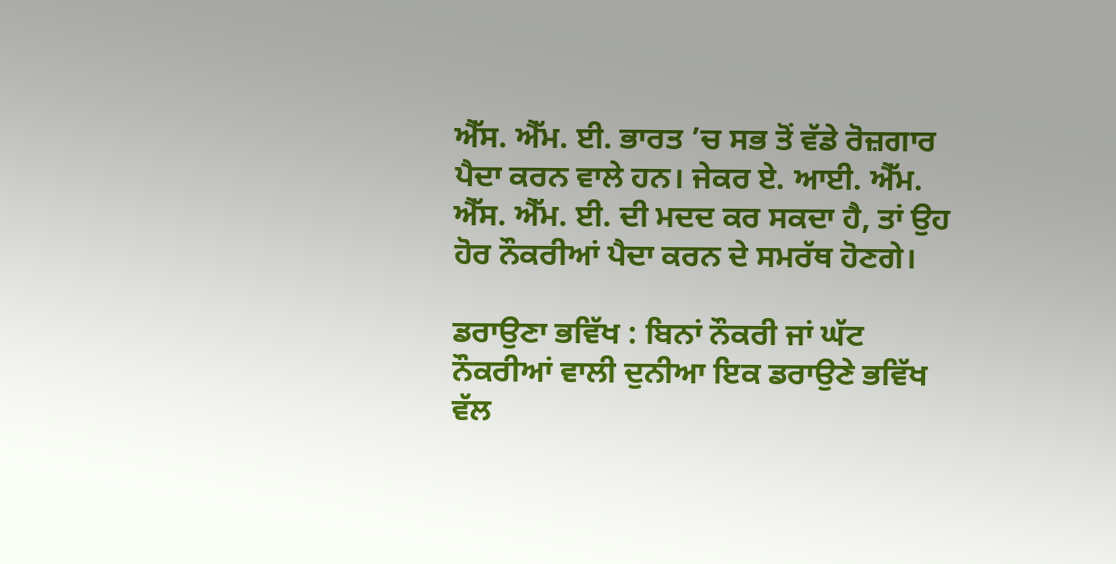ਐੱਸ. ਐੱਮ. ਈ. ਭਾਰਤ ’ਚ ਸਭ ਤੋਂ ਵੱਡੇ ਰੋਜ਼ਗਾਰ ਪੈਦਾ ਕਰਨ ਵਾਲੇ ਹਨ। ਜੇਕਰ ਏ. ਆਈ. ਐੱਮ. ਐੱਸ. ਐੱਮ. ਈ. ਦੀ ਮਦਦ ਕਰ ਸਕਦਾ ਹੈ, ਤਾਂ ਉਹ ਹੋਰ ਨੌਕਰੀਆਂ ਪੈਦਾ ਕਰਨ ਦੇ ਸਮਰੱਥ ਹੋਣਗੇ।

ਡਰਾਉਣਾ ਭਵਿੱਖ : ਬਿਨਾਂ ਨੌਕਰੀ ਜਾਂ ਘੱਟ ਨੌਕਰੀਆਂ ਵਾਲੀ ਦੁਨੀਆ ਇਕ ਡਰਾਉਣੇ ਭਵਿੱਖ ਵੱਲ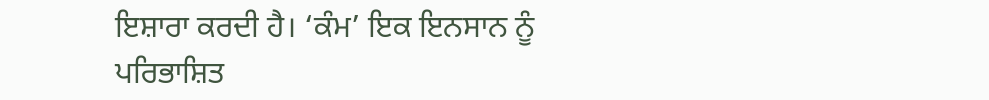ਇਸ਼ਾਰਾ ਕਰਦੀ ਹੈ। ‘ਕੰਮ’ ਇਕ ਇਨਸਾਨ ਨੂੰ ਪਰਿਭਾਸ਼ਿਤ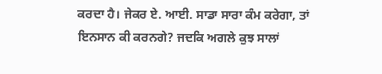ਕਰਦਾ ਹੈ। ਜੇਕਰ ਏ. ਆਈ. ਸਾਡਾ ਸਾਰਾ ਕੰਮ ਕਰੇਗਾ, ਤਾਂ ਇਨਸਾਨ ਕੀ ਕਰਨਗੇ? ਜਦਕਿ ਅਗਲੇ ਕੁਝ ਸਾਲਾਂ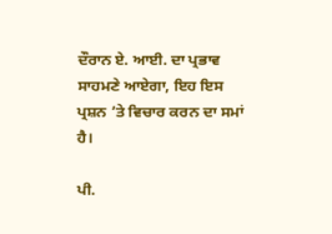ਦੌਰਾਨ ਏ. ਆਈ. ਦਾ ਪ੍ਰਭਾਵ ਸਾਹਮਣੇ ਆਏਗਾ, ਇਹ ਇਸ ਪ੍ਰਸ਼ਨ ’ਤੇ ਵਿਚਾਰ ਕਰਨ ਦਾ ਸਮਾਂ ਹੈ।

ਪੀ.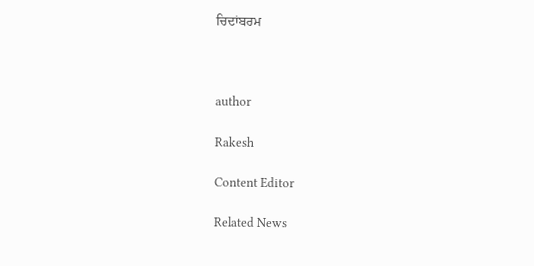ਚਿਦਾਂਬਰਮ



author

Rakesh

Content Editor

Related News